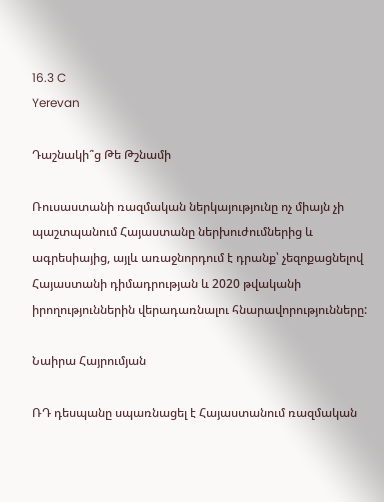16.3 C
Yerevan

Դաշնակի՞ց Թե Թշնամի

Ռուսաստանի ռազմական ներկայությունը ոչ միայն չի պաշտպանում Հայաստանը ներխուժումներից և ագրեսիայից, այլև առաջնորդում է դրանք՝ չեզոքացնելով Հայաստանի դիմադրության և 2020 թվականի իրողություններին վերադառնալու հնարավորությունները:

Նաիրա Հայրումյան

ՌԴ դեսպանը սպառնացել է Հայաստանում ռազմական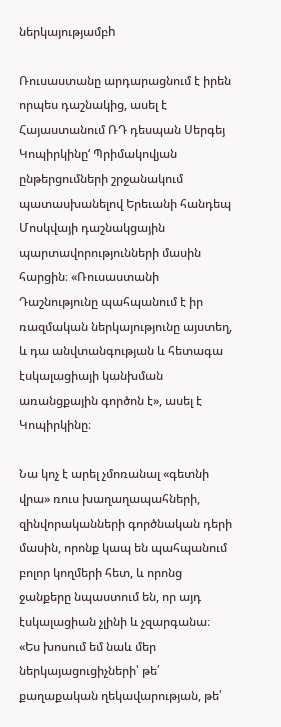ներկայությամբh

Ռուսաստանը արդարացնում է իրեն որպես դաշնակից, ասել է Հայաստանում ՌԴ դեսպան Սերգեյ Կոպիրկինը‘ Պրիմակովյան ընթերցումների շրջանակում պատասխանելով Երեւանի հանդեպ Մոսկվայի դաշնակցային պարտավորությունների մասին հարցին։ «Ռուսաստանի Դաշնությունը պահպանում է իր ռազմական ներկայությունը այստեղ, և դա անվտանգության և հետագա էսկալացիայի կանխման առանցքային գործոն է», ասել է Կոպիրկինը։

Նա կոչ է արել չմոռանալ «գետնի վրա» ռուս խաղաղապահների, զինվորականների գործնական դերի մասին, որոնք կապ են պահպանում բոլոր կողմերի հետ, և որոնց ջանքերը նպաստում են, որ այդ էսկալացիան չլինի և չզարգանա։ «Ես խոսում եմ նաև մեր ներկայացուցիչների՝ թե՛ քաղաքական ղեկավարության, թե՛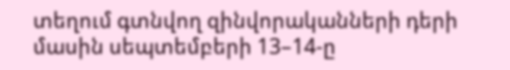տեղում գտնվող զինվորականների դերի մասին սեպտեմբերի 13–14‑ը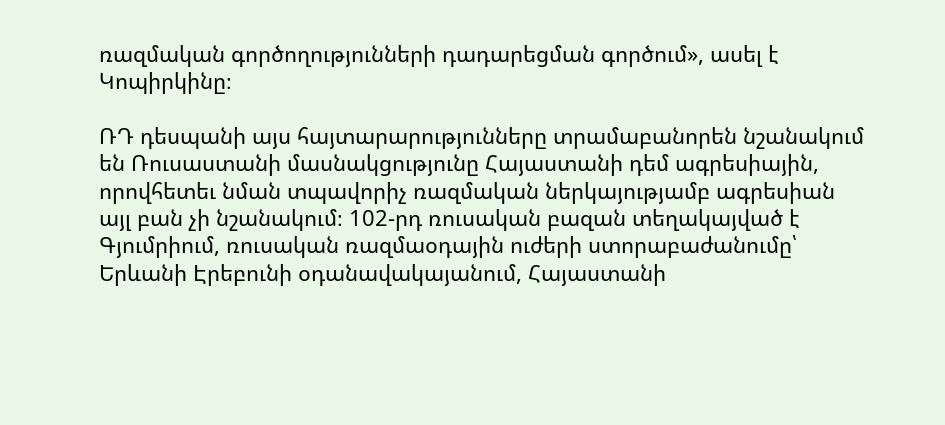ռազմական գործողությունների դադարեցման գործում», ասել է Կոպիրկինը։

ՌԴ դեսպանի այս հայտարարությունները տրամաբանորեն նշանակում են Ռուսաստանի մասնակցությունը Հայաստանի դեմ ագրեսիային, որովհետեւ նման տպավորիչ ռազմական ներկայությամբ ագրեսիան այլ բան չի նշանակում։ 102-րդ ռուսական բազան տեղակայված է Գյումրիում, ռուսական ռազմաօդային ուժերի ստորաբաժանումը՝ Երևանի Էրեբունի օդանավակայանում, Հայաստանի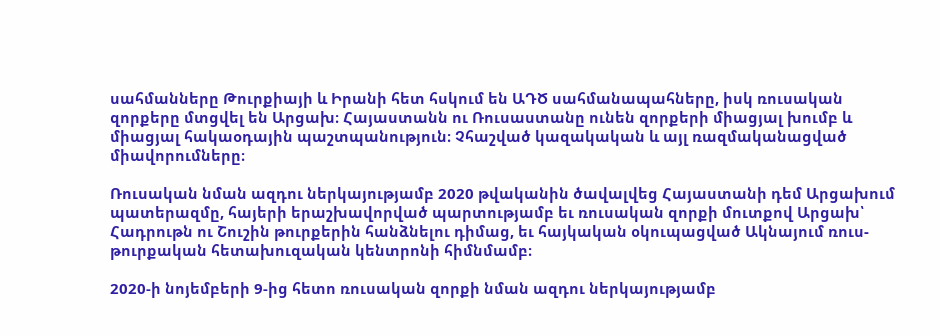սահմանները Թուրքիայի և Իրանի հետ հսկում են ԱԴԾ սահմանապահները, իսկ ռուսական զորքերը մտցվել են Արցախ։ Հայաստանն ու Ռուսաստանը ունեն զորքերի միացյալ խումբ և միացյալ հակաօդային պաշտպանություն։ Չհաշված կազակական և այլ ռազմականացված միավորումները։

Ռուսական նման ազդու ներկայությամբ 2020 թվականին ծավալվեց Հայաստանի դեմ Արցախում պատերազմը, հայերի երաշխավորված պարտությամբ եւ ռուսական զորքի մուտքով Արցախ՝ Հադրութն ու Շուշին թուրքերին հանձնելու դիմաց, եւ հայկական օկուպացված Ակնայում ռուս-թուրքական հետախուզական կենտրոնի հիմնմամբ։

2020‑ի նոյեմբերի 9‑ից հետո ռուսական զորքի նման ազդու ներկայությամբ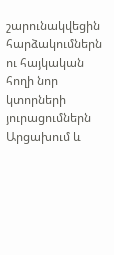շարունակվեցին հարձակումներն ու հայկական հողի նոր կտորների յուրացումներն Արցախում և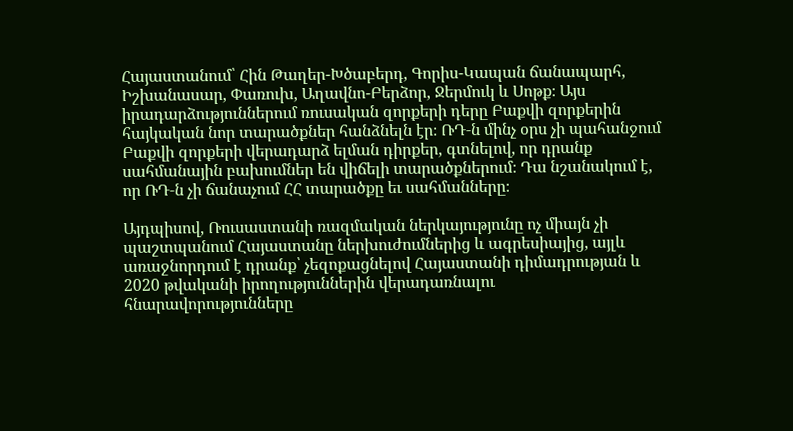Հայաստանում՝ Հին Թաղեր-Խծաբերդ, Գորիս-Կապան ճանապարհ, Իշխանասար, Փառուխ, Աղավնո-Բերձոր, Ջերմուկ և Սոթք։ Այս իրադարձություններում ռուսական զորքերի դերը Բաքվի զորքերին հայկական նոր տարածքներ հանձնելն էր։ ՌԴ‑ն մինչ օրս չի պահանջում Բաքվի զորքերի վերադարձ ելման դիրքեր, գտնելով, որ դրանք սահմանային բախումներ են վիճելի տարածքներում։ Դա նշանակում է, որ ՌԴ‑ն չի ճանաչում ՀՀ տարածքը եւ սահմանները։

Այդպիսով, Ռուսաստանի ռազմական ներկայությունը ոչ միայն չի պաշտպանում Հայաստանը ներխուժումներից և ագրեսիայից, այլև առաջնորդում է դրանք՝ չեզոքացնելով Հայաստանի դիմադրության և 2020 թվականի իրողություններին վերադառնալու հնարավորությունները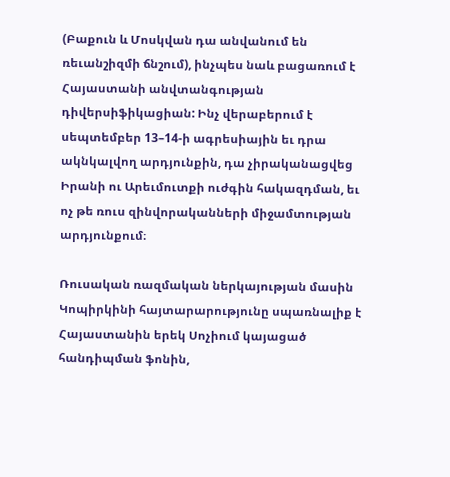(Բաքուն և Մոսկվան դա անվանում են ռեւանշիզմի ճնշում), ինչպես նաև բացառում է Հայաստանի անվտանգության դիվերսիֆիկացիան: Ինչ վերաբերում է սեպտեմբեր 13–14‑ի ագրեսիային եւ դրա ակնկալվող արդյունքին, դա չիրականացվեց Իրանի ու Արեւմուտքի ուժգին հակազդման, եւ ոչ թե ռուս զինվորականների միջամտության արդյունքում։

Ռուսական ռազմական ներկայության մասին Կոպիրկինի հայտարարությունը սպառնալիք է Հայաստանին երեկ Սոչիում կայացած հանդիպման ֆոնին,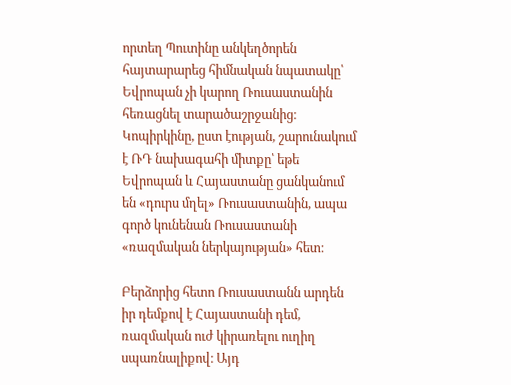որտեղ Պուտինը անկեղծորեն հայտարարեց հիմնական նպատակը՝ Եվրոպան չի կարող Ռուսաստանին հեռացնել տարածաշրջանից։ Կոպիրկինը, ըստ էության, շարունակում է ՌԴ նախագահի միտքը՝ եթե Եվրոպան և Հայաստանը ցանկանում են «դուրս մղել» Ռուսաստանին, ապա գործ կունենան Ռուսաստանի «ռազմական ներկայության» հետ։

Բերձորից հետո Ռուսաստանն արդեն իր դեմքով է Հայաստանի դեմ, ռազմական ուժ կիրառելու ուղիղ սպառնալիքով։ Այդ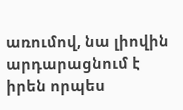առումով, նա լիովին արդարացնում է իրեն որպես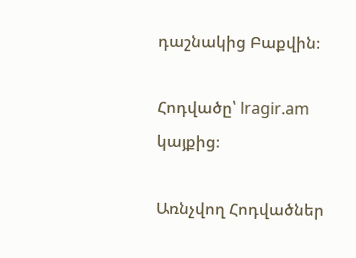դաշնակից Բաքվին։

Հոդվածը՝ lragir.am կայքից։

Առնչվող Հոդվածներ